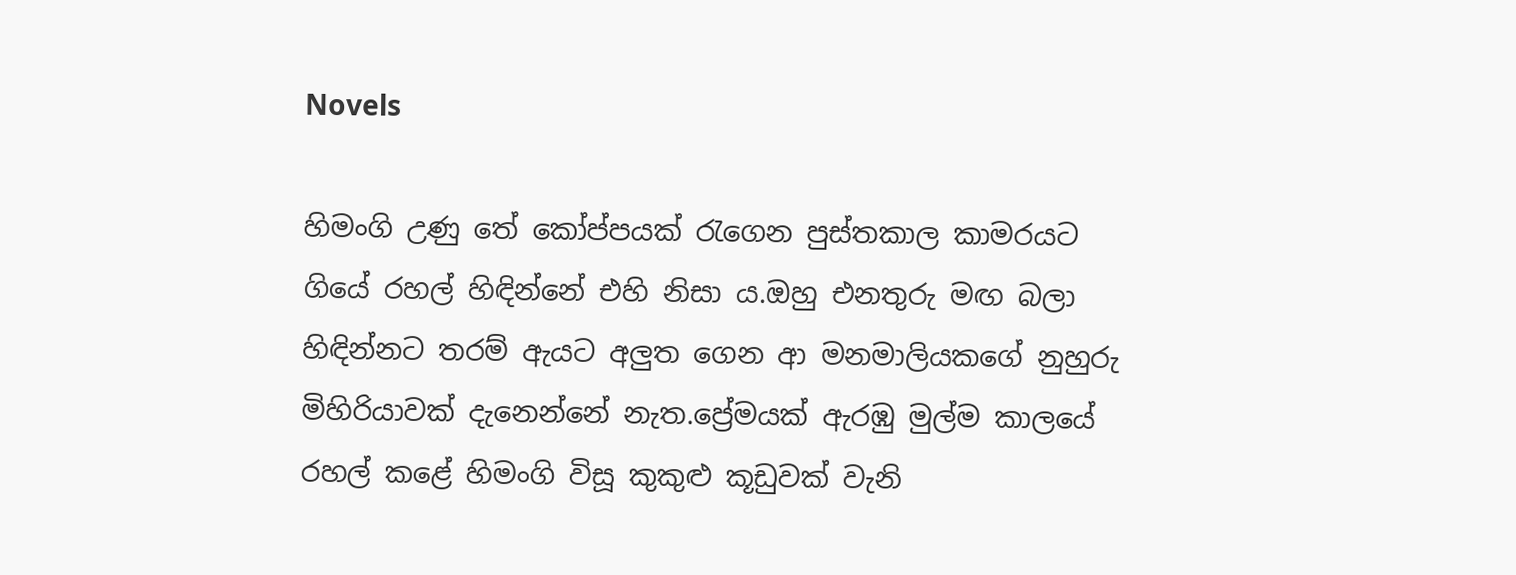Novels

හිමංගි උණු තේ කෝප්පයක් රැගෙන පුස්තකාල කාමරයට ගියේ රහල් හිඳින්නේ එහි නිසා ය.ඔහු එනතුරු මඟ බලා හිඳින්නට තරම් ඇයට අලුත ගෙන ආ මනමාලියකගේ නුහුරු මිහිරියාවක් දැනෙන්නේ නැත.ප්‍රේමයක් ඇරඹු මුල්ම කාලයේ රහල් කළේ හිමංගි විසූ කුකුළු කූඩුවක් වැනි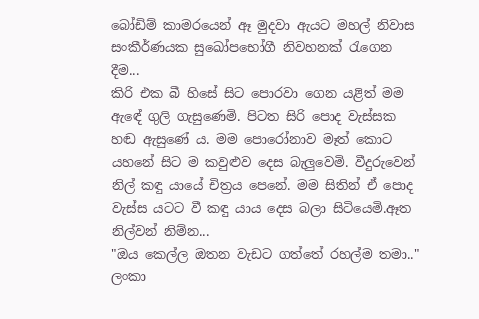බෝඩිම් කාමරයෙන් ඈ මුදවා ඇයට මහල් නිවාස සංකීර්ණයක සුඛෝපභෝගී නිවහනක් රැගෙන දීම...
කිරි එක බී හිසේ සිට පොරවා ගෙන යළිත් මම ඇඳේ ගුලි ගැසුණෙමි. පිටත සිරි පොද වැස්සක හඬ ඇසුණේ ය. මම පොරෝනාව මෑත් කොට යහනේ සිට ම කවුළුව දෙස බැලුවෙමි. වීදුරුවෙන් නිල් කඳු යායේ චිත්‍රය පෙනේ. මම සිතින් ඒ පොද වැස්ස යටට වී කඳු යාය දෙස බලා සිටියෙමි.ඈත නිල්වන් නිම්න...
"ඔය කෙල්ල ඔතන වැඩට ගත්තේ රහල්ම තමා.." ලංකා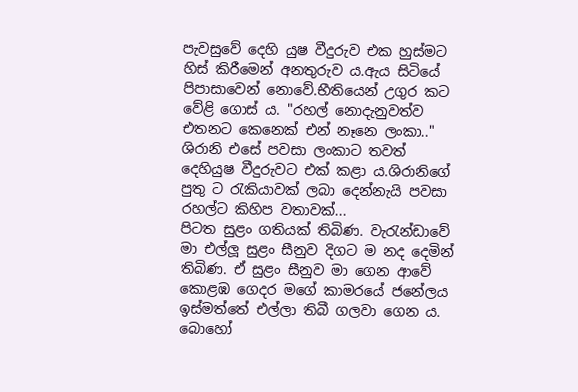පැවසුවේ දෙහි යුෂ වීදුරුව එක හුස්මට හිස් කිරීමෙන් අනතුරුව ය.ඇය සිටියේ පිපාසාවෙන් නොවේ.භීතියෙන් උගුර කට වේළි ගොස් ය. "රහල් නොදැනුවත්ව එතනට කෙනෙක් එන් නෑනෙ ලංකා.." ශිරානි එසේ පවසා ලංකාට තවත් දෙහියුෂ වීදුරුවට එක් කළා ය.ශිරානිගේ පුතු ට රැකියාවක් ලබා දෙන්නැයි පවසා රහල්ට කිහිප වතාවක්...
පිටත සුළං ගතියක් තිබිණ. වැරැන්ඩාවේ මා එල්ලූ සුළං සීනුව දිගට ම නද දෙමින් තිබිණ. ඒ සුළං සීනුව මා ගෙන ආවේ කොළඹ ගෙදර මගේ කාමරයේ ජනේලය ඉස්මත්තේ එල්ලා තිබී ගලවා ගෙන ය. බොහෝ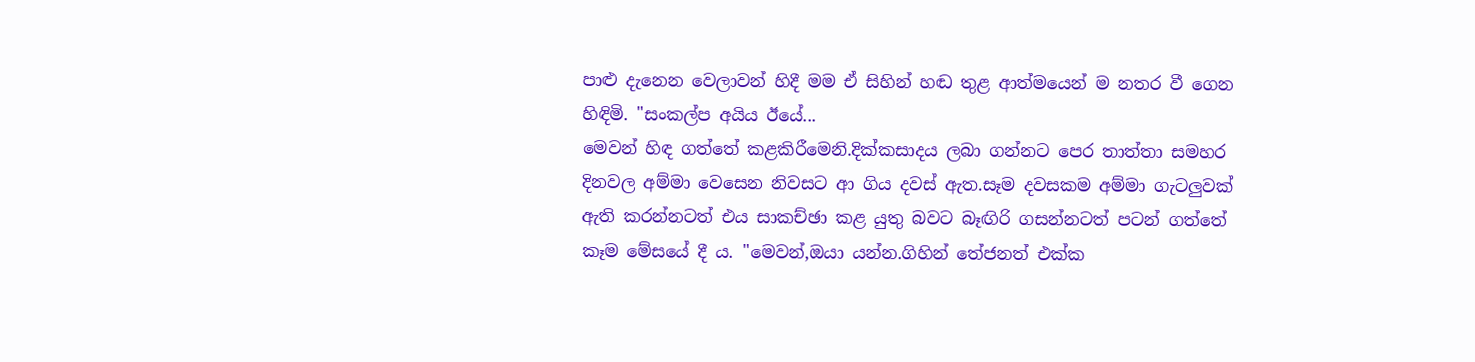පාළු දැනෙන වෙලාවන් හිදී මම ඒ සිහින් හඬ තුළ ආත්මයෙන් ම නතර වී ගෙන හිඳිමි. "සංකල්ප අයිය ඊයේ...
මෙවන් හිඳ ගත්තේ කළකිරීමෙනි.දික්කසාදය ලබා ගන්නට පෙර තාත්තා සමහර දිනවල අම්මා වෙසෙන නිවසට ආ ගිය දවස් ඇත.සෑම දවසකම අම්මා ගැටලුවක් ඇති කරන්නටත් එය සාකච්ඡා කළ යුතු බවට බෑඟිරි ගසන්නටත් පටන් ගත්තේ කෑම මේසයේ දී ය. "මෙවන්,ඔයා යන්න.ගිහින් තේජනත් එක්ක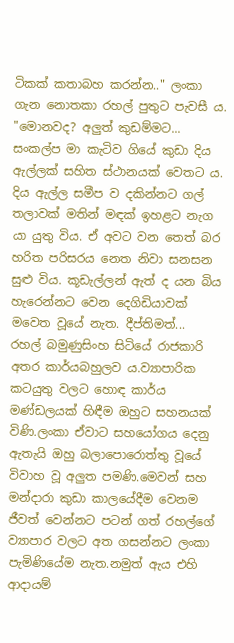ටිකක් කතාබහ කරන්න.." ලංකා ගැන නොතකා රහල් පුතුට පැවසී ය. "මොනවද? අලුත් කුඩම්මට...
සංකල්ප මා කැටිව ගියේ කුඩා දිය ඇල්ලක් සහිත ස්ථානයක් වෙතට ය. දිය ඇල්ල සමීප ව දකින්නට ගල් තලාවක් මතින් මඳක් ඉහළට නැග යා යුතු විය. ඒ අවට වන තෙත් බර හරිත පරිසරය නෙත නිවා සනසන සුළු විය. කූඩැල්ලන් ඇත් ද යන බිය හැරෙන්නට වෙන දෙගිඩියාවක් මවෙත වූයේ නැත. දීප්තිමත්...
රහල් බමුණුසිංහ සිටියේ රාජකාරි අතර කාර්යබහුලව ය.ව්‍යාපාරික කටයුතු වලට හොඳ කාර්ය මණ්ඩලයක් හිඳීම ඔහුට සහනයක් විණි.ලංකා ඒවාට සහයෝගය දෙනු ඇතැයි ඔහු බලාපොරොත්තු වූයේ විවාහ වූ අලුත පමණි.මෙවන් සහ මන්දාරා කුඩා කාලයේදීම වෙනම ජීවත් වෙන්නට පටන් ගත් රහල්ගේ ව්‍යාපාර වලට අත ගසන්නට ලංකා පැමිණියේම නැත.නමුත් ඇය එහි ආදායම්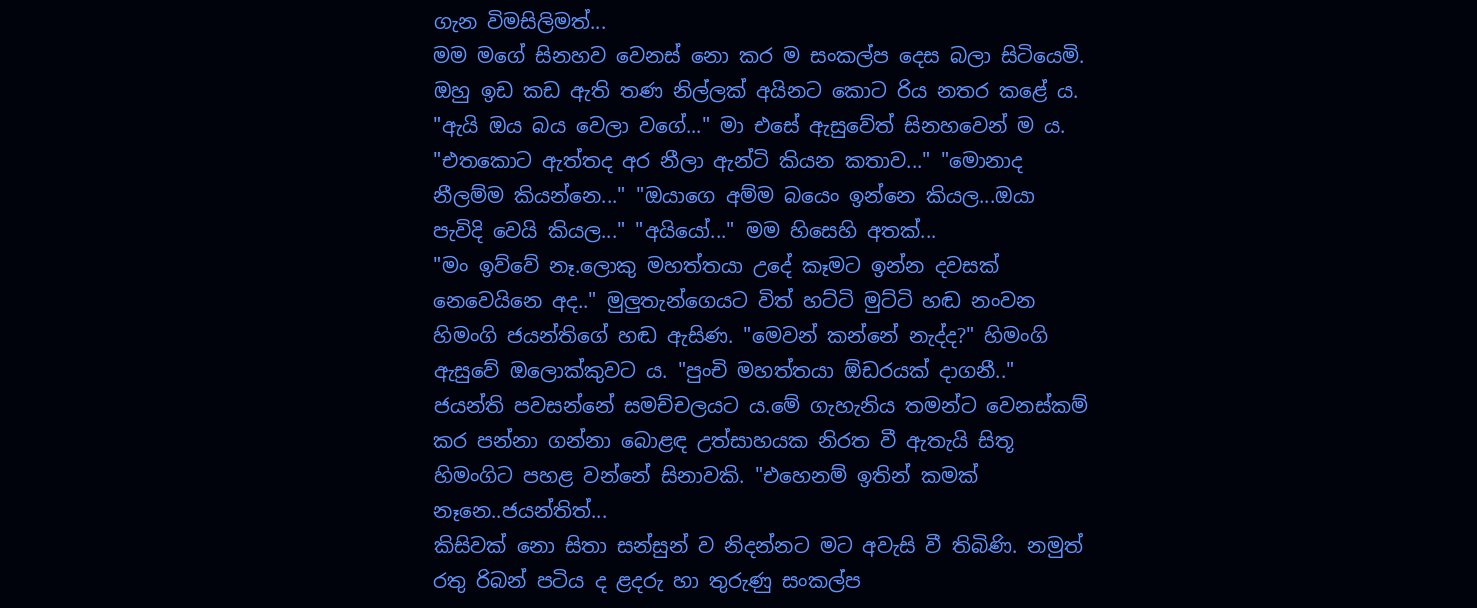ගැන විමසිලිමත්...
මම මගේ සිනහව වෙනස් නො කර ම සංකල්ප දෙස බලා සිටියෙමි. ඔහු ඉඩ කඩ ඇති තණ නිල්ලක් අයිනට කොට රිය නතර කළේ ය. "ඇයි ඔය බය වෙලා වගේ..." මා එසේ ඇසුවේත් සිනහවෙන් ම ය. "එතකොට ඇත්තද අර නීලා ඇන්ටි කියන කතාව..." "මොනාද නීලම්ම කියන්නෙ..." "ඔයාගෙ අම්ම බයෙං ඉන්නෙ කියල...ඔයා පැවිදි වෙයි කියල..." "අයියෝ..." මම හිසෙහි අතක්...
"මං ඉව්වේ නෑ.ලොකු මහත්තයා උදේ කෑමට ඉන්න දවසක් නෙවෙයිනෙ අද.." මුලුතැන්ගෙයට විත් හට්ටි මුට්ටි හඬ නංවන හිමංගි ජයන්තිගේ හඬ ඇසිණ. "මෙවන් කන්නේ නැද්ද?" හිමංගි ඇසුවේ ඔලොක්කුවට ය. "පුංචි මහත්තයා ඕඩරයක් දාගනී.." ජයන්ති පවසන්නේ සමච්චලයට ය.මේ ගැහැනිය තමන්ට වෙනස්කම් කර පන්නා ගන්නා බොළඳ උත්සාහයක නිරත වී ඇතැයි සිතූ හිමංගිට පහළ වන්නේ සිනාවකි. "එහෙනම් ඉතින් කමක් නෑනෙ..ජයන්තිත්...
කිසිවක් නො සිතා සන්සුන් ව නිදන්නට මට අවැසි වී තිබිණි. නමුත් රතු රිබන් පටිය ද ළදරු හා තුරුණු සංකල්ප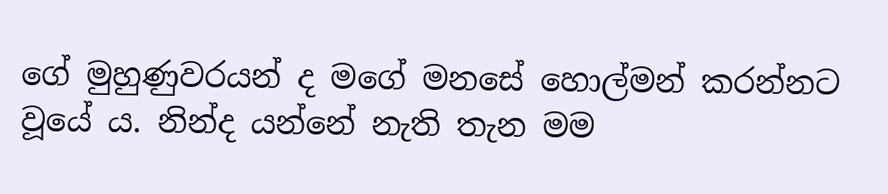ගේ මුහුණුවරයන් ද මගේ මනසේ හොල්මන් කරන්නට වූයේ ය. නින්ද යන්නේ නැති තැන මම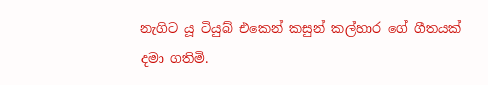නැගිට යූ ටියුබ් එකෙන් කසුන් කල්හාර ගේ ගීතයක් දමා ගතිමි.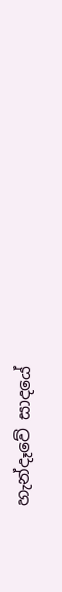හැන්දෑවේ සාදයේ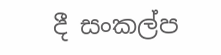දී සංකල්ප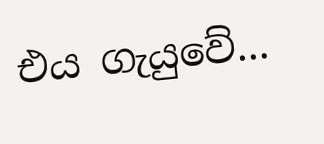එය ගැයුවේ...